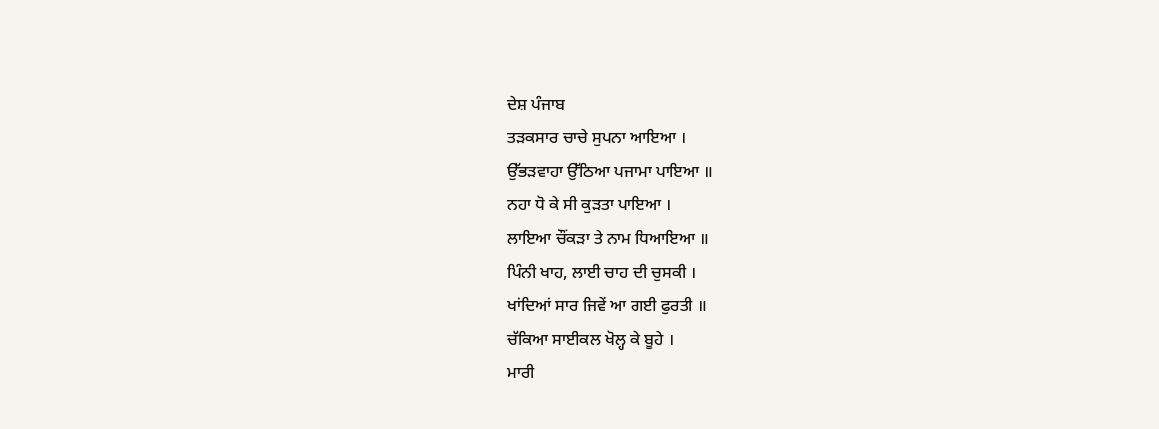ਦੇਸ਼ ਪੰਜਾਬ
ਤੜਕਸਾਰ ਚਾਚੇ ਸੁਪਨਾ ਆਇਆ ।
ਉੱਭੜਵਾਹਾ ਉੱਠਿਆ ਪਜਾਮਾ ਪਾਇਆ ॥
ਨਹਾ ਧੋ ਕੇ ਸੀ ਕੁੜਤਾ ਪਾਇਆ ।
ਲਾਇਆ ਚੌਂਕੜਾ ਤੇ ਨਾਮ ਧਿਆਇਆ ॥
ਪਿੰਨੀ ਖਾਹ, ਲਾਈ ਚਾਹ ਦੀ ਚੁਸਕੀ ।
ਖਾਂਦਿਆਂ ਸਾਰ ਜਿਵੇਂ ਆ ਗਈ ਫੁਰਤੀ ॥
ਚੱਕਿਆ ਸਾਈਕਲ ਖੋਲ੍ਹ ਕੇ ਬੂਹੇ ।
ਮਾਰੀ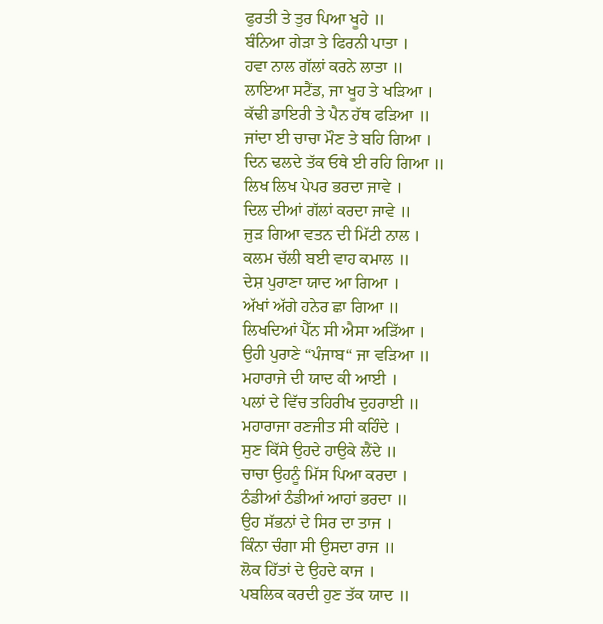ਫੁਰਤੀ ਤੇ ਤੁਰ ਪਿਆ ਖੂਹੇ ॥
ਬੰਨਿਆ ਗੇੜਾ ਤੇ ਫਿਰਨੀ ਪਾਤਾ ।
ਹਵਾ ਨਾਲ ਗੱਲਾਂ ਕਰਨੇ ਲਾਤਾ ॥
ਲਾਇਆ ਸਟੈਂਡ, ਜਾ ਖੂਹ ਤੇ ਖੜਿਆ ।
ਕੱਢੀ ਡਾਇਰੀ ਤੇ ਪੈਨ ਹੱਥ ਫੜਿਆ ॥
ਜਾਂਦਾ ਈ ਚਾਚਾ ਮੌਣ ਤੇ ਬਹਿ ਗਿਆ ।
ਦਿਨ ਢਲਦੇ ਤੱਕ ਓਥੇ ਈ ਰਹਿ ਗਿਆ ॥
ਲਿਖ ਲਿਖ ਪੇਪਰ ਭਰਦਾ ਜਾਵੇ ।
ਦਿਲ ਦੀਆਂ ਗੱਲਾਂ ਕਰਦਾ ਜਾਵੇ ॥
ਜੁੜ ਗਿਆ ਵਤਨ ਦੀ ਮਿੱਟੀ ਨਾਲ ।
ਕਲਮ ਚੱਲੀ ਬਈ ਵਾਹ ਕਮਾਲ ॥
ਦੇਸ਼ ਪੁਰਾਣਾ ਯਾਦ ਆ ਗਿਆ ।
ਅੱਖਾਂ ਅੱਗੇ ਹਨੇਰ ਛਾ ਗਿਆ ॥
ਲਿਖਦਿਆਂ ਪੈੱਨ ਸੀ ਐਸਾ ਅੜਿੱਆ ।
ਉਹੀ ਪੁਰਾਣੇ “ਪੰਜਾਬ“ ਜਾ ਵੜਿਆ ॥
ਮਹਾਰਾਜੇ ਦੀ ਯਾਦ ਕੀ ਆਈ ।
ਪਲਾਂ ਦੇ ਵਿੱਚ ਤਹਿਰੀਖ ਦੁਹਰਾਈ ॥
ਮਹਾਰਾਜਾ ਰਣਜੀਤ ਸੀ ਕਹਿੰਦੇ ।
ਸੁਣ ਕਿੱਸੇ ਉਹਦੇ ਹਾਉਕੇ ਲੈਂਦੇ ॥
ਚਾਚਾ ਉਹਨੂੰ ਮਿੱਸ ਪਿਆ ਕਰਦਾ ।
ਠੰਡੀਆਂ ਠੰਡੀਆਂ ਆਹਾਂ ਭਰਦਾ ॥
ਉਹ ਸੱਭਨਾਂ ਦੇ ਸਿਰ ਦਾ ਤਾਜ ।
ਕਿੰਨਾ ਚੰਗਾ ਸੀ ਉਸਦਾ ਰਾਜ ॥
ਲੋਕ ਹਿੱਤਾਂ ਦੇ ਉਹਦੇ ਕਾਜ ।
ਪਬਲਿਕ ਕਰਦੀ ਹੁਣ ਤੱਕ ਯਾਦ ॥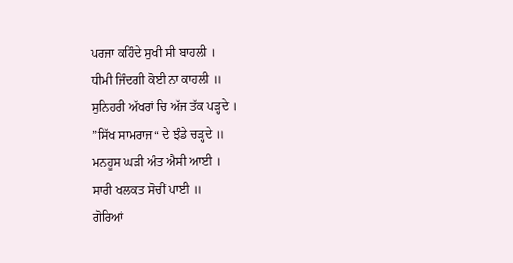ਪਰਜਾ ਕਹਿੰਦੇ ਸੁਖੀ ਸੀ ਬਾਹਲੀ ।
ਧੀਮੀ ਜਿੰਦਗੀ ਕੋਈ ਨਾ ਕਾਹਲੀ ॥
ਸੁਨਿਹਰੀ ਅੱਖਰਾਂ ਚਿ ਅੱਜ ਤੱਕ ਪੜ੍ਹਦੇ ।
”ਸਿੱਖ ਸਾਮਰਾਜ“ ਦੇ ਝੰਡੇ ਚੜ੍ਹਦੇ ॥
ਮਨਹੂਸ ਘੜੀ ਅੰਤ ਐਸੀ ਆਈ ।
ਸਾਰੀ ਖਲਕਤ ਸੋਚੀਂ ਪਾਈ ॥
ਗੋਰਿਆਂ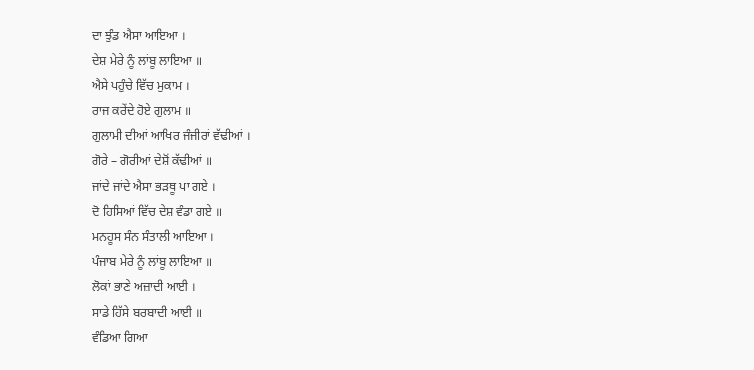ਦਾ ਝੁੰਡ ਐਸਾ ਆਇਆ ।
ਦੇਸ਼ ਮੇਰੇ ਨੂੰ ਲਾਂਬੂ ਲਾਇਆ ॥
ਐਸੇ ਪਹੁੰਚੇ ਵਿੱਚ ਮੁਕਾਮ ।
ਰਾਜ ਕਰੇਂਦੇ ਹੋਏ ਗੁਲਾਮ ॥
ਗੁਲਾਮੀ ਦੀਆਂ ਆਖਿਰ ਜੰਜੀਰਾਂ ਵੱਢੀਆਂ ।
ਗੋਰੇ – ਗੋਰੀਆਂ ਦੇਸ਼ੋਂ ਕੱਢੀਆਂ ॥
ਜਾਂਦੇ ਜਾਂਦੇ ਐਸਾ ਭੜਥੂ ਪਾ ਗਏ ।
ਦੋ ਹਿਸਿਆਂ ਵਿੱਚ ਦੇਸ਼ ਵੰਡਾ ਗਏ ॥
ਮਨਹੂਸ ਸੰਨ ਸੰਤਾਲੀ ਆਇਆ ।
ਪੰਜਾਬ ਮੇਰੇ ਨੂੰ ਲਾਂਬੂ ਲਾਇਆ ॥
ਲੋਕਾਂ ਭਾਣੇ ਅਜ਼ਾਦੀ ਆਈ ।
ਸਾਡੇ ਹਿੱਸੇ ਬਰਬਾਦੀ ਆਈ ॥
ਵੰਡਿਆ ਗਿਆ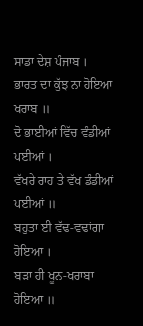ਸਾਡਾ ਦੇਸ਼ ਪੰਜਾਬ ।
ਭਾਰਤ ਦਾ ਕੁੱਝ ਨਾ ਹੋਇਆ ਖਰਾਬ ॥
ਦੋ ਭਾਈਆਂ ਵਿੱਚ ਵੰਡੀਆਂ ਪਈਆਂ ।
ਵੱਖਰੇ ਰਾਹ ਤੇ ਵੱਖ ਡੰਡੀਆਂ ਪਈਆਂ ॥
ਬਹੁਤਾ ਈ ਵੱਢ-ਵਢਾਂਗਾ ਹੋਇਆ ।
ਬੜਾ ਹੀ ਖੂਨ-ਖਰਾਬਾ ਹੋਇਆ ॥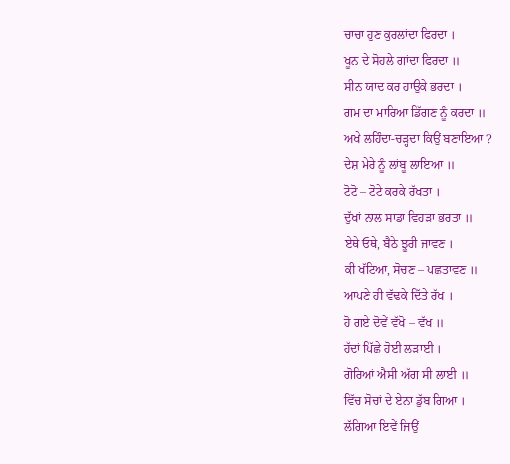ਚਾਚਾ ਹੁਣ ਕੁਰਲਾਂਦਾ ਫਿਰਦਾ ।
ਖੂਨ ਦੇ ਸੋਹਲੇ ਗਾਂਦਾ ਫਿਰਦਾ ॥
ਸੀਨ ਯਾਦ ਕਰ ਹਾਉਕੇ ਭਰਦਾ ।
ਗਮ ਦਾ ਮਾਰਿਆ ਡਿੱਗਣ ਨੂੰ ਕਰਦਾ ॥
ਅਖੇ ਲਹਿੰਦਾ-ਚੜ੍ਹਦਾ ਕਿਉਂ ਬਣਾਇਆ ?
ਦੇਸ਼ ਮੇਰੇ ਨੂੰ ਲਾਂਬੂ ਲਾਇਆ ॥
ਟੋਟੋ – ਟੋਟੇ ਕਰਕੇ ਰੱਖਤਾ ।
ਦੁੱਖਾਂ ਨਾਲ ਸਾਡਾ ਵਿਹੜਾ ਭਰਤਾ ॥
ਏਥੇ ਓਥੇ, ਬੈਠੇ ਝੂਰੀ ਜਾਵਣ ।
ਕੀ ਖੱਟਿਆ, ਸੋਚਣ – ਪਛਤਾਵਣ ॥
ਆਪਣੇ ਹੀ ਵੱਢਕੇ ਦਿੱਤੇ ਰੱਖ ।
ਹੋ ਗਏ ਦੋਵੇਂ ਵੱਖੋ – ਵੱਖ ॥
ਹੱਦਾਂ ਪਿੱਛੇ ਹੋਈ ਲੜਾਈ ।
ਗੋਰਿਆਂ ਐਸੀ ਅੱਗ ਸੀ ਲਾਈ ॥
ਵਿੱਚ ਸੋਚਾਂ ਦੇ ਏਨਾ ਡੁੱਬ ਗਿਆ ।
ਲੱਗਿਆ ਇਵੇਂ ਜਿਉਂ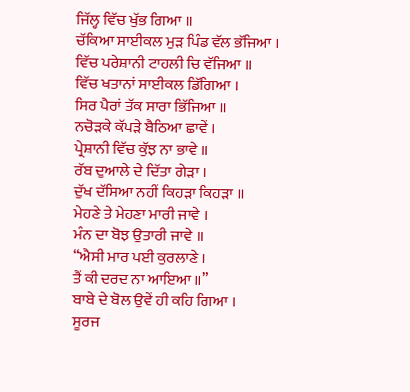ਜਿੱਲ੍ਹ ਵਿੱਚ ਖੁੱਭ ਗਿਆ ॥
ਚੱਕਿਆ ਸਾਈਕਲ ਮੁੜ ਪਿੰਡ ਵੱਲ ਭੱਜਿਆ ।
ਵਿੱਚ ਪਰੇਸ਼ਾਨੀ ਟਾਹਲੀ ਚਿ ਵੱਜਿਆ ॥
ਵਿੱਚ ਖਤਾਨਾਂ ਸਾਈਕਲ ਡਿੱਗਿਆ ।
ਸਿਰ ਪੈਰਾਂ ਤੱਕ ਸਾਰਾ ਭਿੱਜਿਆ ॥
ਨਚੋੜਕੇ ਕੱਪੜੇ ਬੈਠਿਆ ਛਾਵੇਂ ।
ਪ੍ਰੇਸ਼ਾਨੀ ਵਿੱਚ ਕੁੱਝ ਨਾ ਭਾਵੇ ॥
ਰੱਬ ਦੁਆਲੇ ਦੇ ਦਿੱਤਾ ਗੇੜਾ ।
ਦੁੱਖ ਦੱਸਿਆ ਨਹੀਂ ਕਿਹੜਾ ਕਿਹੜਾ ॥
ਮੇਹਣੇ ਤੇ ਮੇਹਣਾ ਮਾਰੀ ਜਾਵੇ ।
ਮੰਨ ਦਾ ਬੋਝ ਉਤਾਰੀ ਜਾਵੇ ॥
“ਐਸੀ ਮਾਰ ਪਈ ਕੁਰਲਾਣੇ ।
ਤੈਂ ਕੀ ਦਰਦ ਨਾ ਆਇਆ ॥”
ਬਾਬੇ ਦੇ ਬੋਲ ਉਵੇਂ ਹੀ ਕਹਿ ਗਿਆ ।
ਸੂਰਜ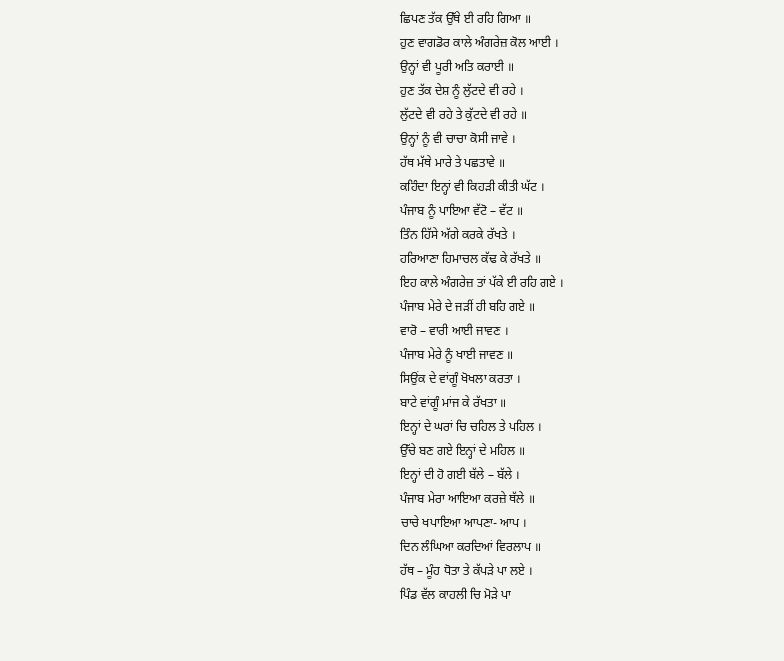ਛਿਪਣ ਤੱਕ ਉੱਥੇ ਈ ਰਹਿ ਗਿਆ ॥
ਹੁਣ ਵਾਗਡੋਰ ਕਾਲੇ ਅੰਗਰੇਜ਼ ਕੋਲ ਆਈ ।
ਉਨ੍ਹਾਂ ਵੀ ਪੂਰੀ ਅਤਿ ਕਰਾਈ ॥
ਹੁਣ ਤੱਕ ਦੇਸ਼ ਨੂੰ ਲੁੱਟਦੇ ਵੀ ਰਹੇ ।
ਲੁੱਟਦੇ ਵੀ ਰਹੇ ਤੇ ਕੁੱਟਦੇ ਵੀ ਰਹੇ ॥
ਉਨ੍ਹਾਂ ਨੂੰ ਵੀ ਚਾਚਾ ਕੋਸੀ ਜਾਵੇ ।
ਹੱਥ ਮੱਥੇ ਮਾਰੇ ਤੇ ਪਛਤਾਵੇ ॥
ਕਹਿੰਦਾ ਇਨ੍ਹਾਂ ਵੀ ਕਿਹੜੀ ਕੀਤੀ ਘੱਟ ।
ਪੰਜਾਬ ਨੂੰ ਪਾਇਆ ਵੱਟੋ – ਵੱਟ ॥
ਤਿੰਨ ਹਿੱਸੇ ਅੱਗੇ ਕਰਕੇ ਰੱਖਤੇ ।
ਹਰਿਆਣਾ ਹਿਮਾਚਲ ਕੱਢ ਕੇ ਰੱਖਤੇ ॥
ਇਹ ਕਾਲੇ ਅੰਗਰੇਜ਼ ਤਾਂ ਪੱਕੇ ਈ ਰਹਿ ਗਏ ।
ਪੰਜਾਬ ਮੇਰੇ ਦੇ ਜੜੀਂ ਹੀ ਬਹਿ ਗਏ ॥
ਵਾਰੋ – ਵਾਰੀ ਆਈ ਜਾਵਣ ।
ਪੰਜਾਬ ਮੇਰੇ ਨੂੰ ਖਾਈ ਜਾਵਣ ॥
ਸਿਉਂਕ ਦੇ ਵਾਂਗੂੰ ਖੋਖਲਾ ਕਰਤਾ ।
ਬਾਟੇ ਵਾਂਗੂੰ ਮਾਂਜ ਕੇ ਰੱਖਤਾ ॥
ਇਨ੍ਹਾਂ ਦੇ ਘਰਾਂ ਚਿ ਚਹਿਲ ਤੇ ਪਹਿਲ ।
ਉੱਚੇ ਬਣ ਗਏ ਇਨ੍ਹਾਂ ਦੇ ਮਹਿਲ ॥
ਇਨ੍ਹਾਂ ਦੀ ਹੋ ਗਈ ਬੱਲੇ – ਬੱਲੇ ।
ਪੰਜਾਬ ਮੇਰਾ ਆਇਆ ਕਰਜ਼ੇ ਥੱਲੇ ॥
ਚਾਚੇ ਖਪਾਇਆ ਆਪਣਾ- ਆਪ ।
ਦਿਨ ਲੰਘਿਆ ਕਰਦਿਆਂ ਵਿਰਲਾਪ ॥
ਹੱਥ – ਮੂੰਹ ਧੋਤਾ ਤੇ ਕੱਪੜੇ ਪਾ ਲਏ ।
ਪਿੰਡ ਵੱਲ ਕਾਹਲੀ ਚਿ ਮੋੜੇ ਪਾ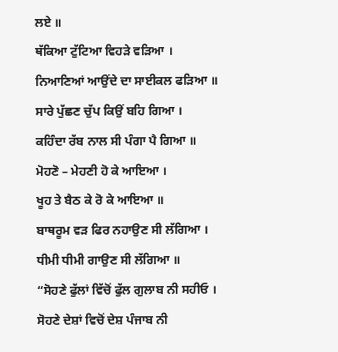ਲਏ ॥
ਥੱਕਿਆ ਟੁੱਟਿਆ ਵਿਹੜੇ ਵੜਿਆ ।
ਨਿਆਣਿਆਂ ਆਉਂਦੇ ਦਾ ਸਾਈਕਲ ਫੜਿਆ ॥
ਸਾਰੇ ਪੁੱਛਣ ਚੁੱਪ ਕਿਉਂ ਬਹਿ ਗਿਆ ।
ਕਹਿੰਦਾ ਰੱਬ ਨਾਲ ਸੀ ਪੰਗਾ ਪੈ ਗਿਆ ॥
ਮੋਹਣੋ – ਮੇਹਣੀ ਹੋ ਕੇ ਆਇਆ ।
ਖੂਹ ਤੇ ਬੈਠ ਕੇ ਰੋ ਕੇ ਆਇਆ ॥
ਬਾਥਰੂਮ ਵੜ ਫਿਰ ਨਹਾਉਣ ਸੀ ਲੱਗਿਆ ।
ਧੀਮੀ ਧੀਮੀ ਗਾਉਣ ਸੀ ਲੱਗਿਆ ॥
“ਸੋਹਣੇ ਫੁੱਲਾਂ ਵਿੱਚੋਂ ਫੁੱਲ ਗੁਲਾਬ ਨੀ ਸਹੀਓ ।
ਸੋਹਣੇ ਦੇਸ਼ਾਂ ਵਿਚੋਂ ਦੇਸ਼ ਪੰਜਾਬ ਨੀ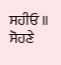ਸਹੀਓ ॥
ਸੋਹਣੇ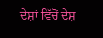ਦੇਸ਼ਾਂ ਵਿੱਚੋਂ ਦੇਸ਼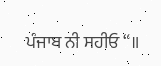ਪੰਜਾਬ ਨੀ ਸਹੀਓ “॥